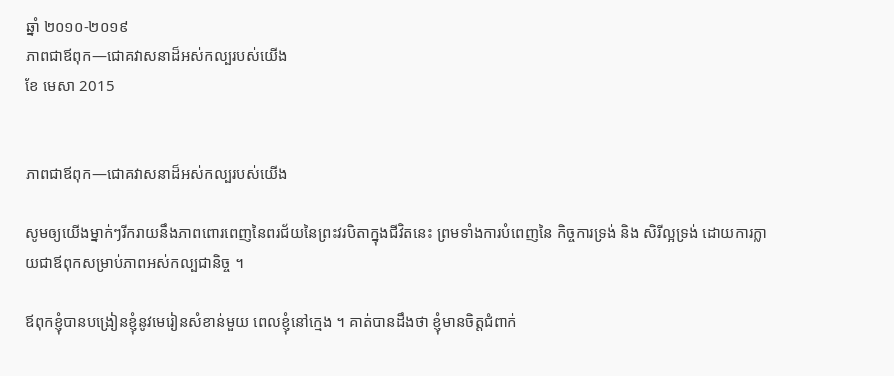ឆ្នាំ ២០១០-២០១៩
ភាពជាឪពុក—ជោគវាសនាដ៏អស់កល្បរបស់យើង
ខែ មេសា 2015


ភាពជាឪពុក—ជោគវាសនាដ៏អស់កល្បរបស់យើង

សូមឲ្យយើងម្នាក់ៗរីករាយនឹងភាពពោរពេញនៃពរជ័យនៃព្រះវរបិតាក្នុងជីវិតនេះ ព្រមទាំងការបំពេញនៃ កិច្ចការទ្រង់ និង សិរីល្អទ្រង់ ដោយការក្លាយជាឪពុកសម្រាប់ភាពអស់កល្បជានិច្ច ។

ឪពុកខ្ញុំបានបង្រៀនខ្ញុំនូវមេរៀនសំខាន់មួយ ពេលខ្ញុំនៅក្មេង ។ គាត់បានដឹងថា ខ្ញុំមានចិត្តជំពាក់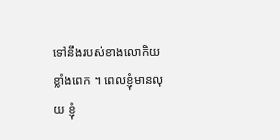ទៅនឹងរបស់ខាងលោកិយខ្លាំងពេក ។ ពេលខ្ញុំមានលុយ ខ្ញុំ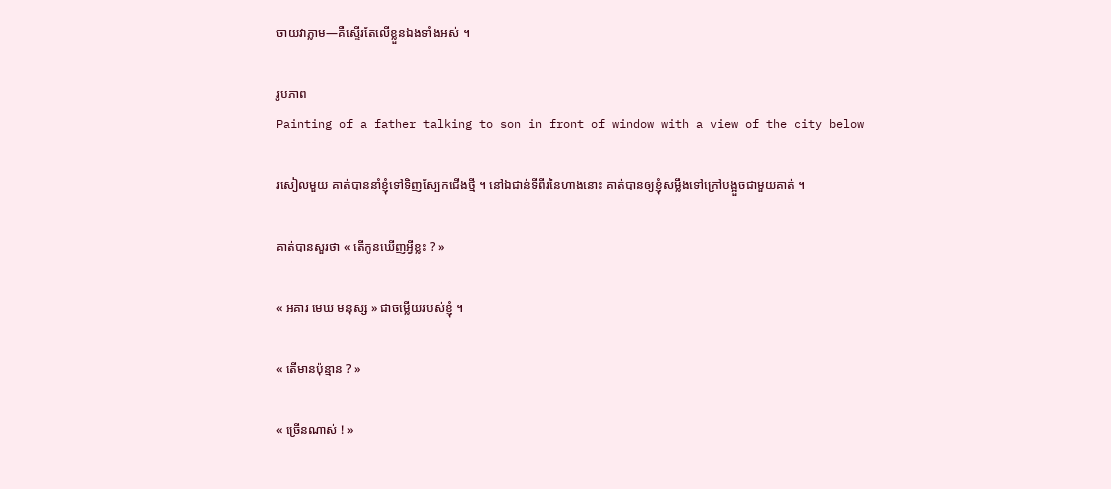ចាយវាភ្លាម—គឺស្ទើរតែលើខ្លួនឯងទាំងអស់ ។

រូបភាព
Painting of a father talking to son in front of window with a view of the city below

រសៀលមួយ គាត់បាននាំខ្ញុំទៅទិញស្បែកជើងថ្មី ។ នៅឯជាន់ទីពីរនៃហាងនោះ គាត់បានឲ្យខ្ញុំសម្លឹងទៅក្រៅបង្អួចជាមួយគាត់ ។

គាត់បានសួរថា « តើកូនឃើញអ្វីខ្លះ ? »

« អគារ មេឃ មនុស្ស » ជាចម្លើយរបស់ខ្ញុំ ។

« តើមានប៉ុន្មាន ? »

« ច្រើនណាស់ ! »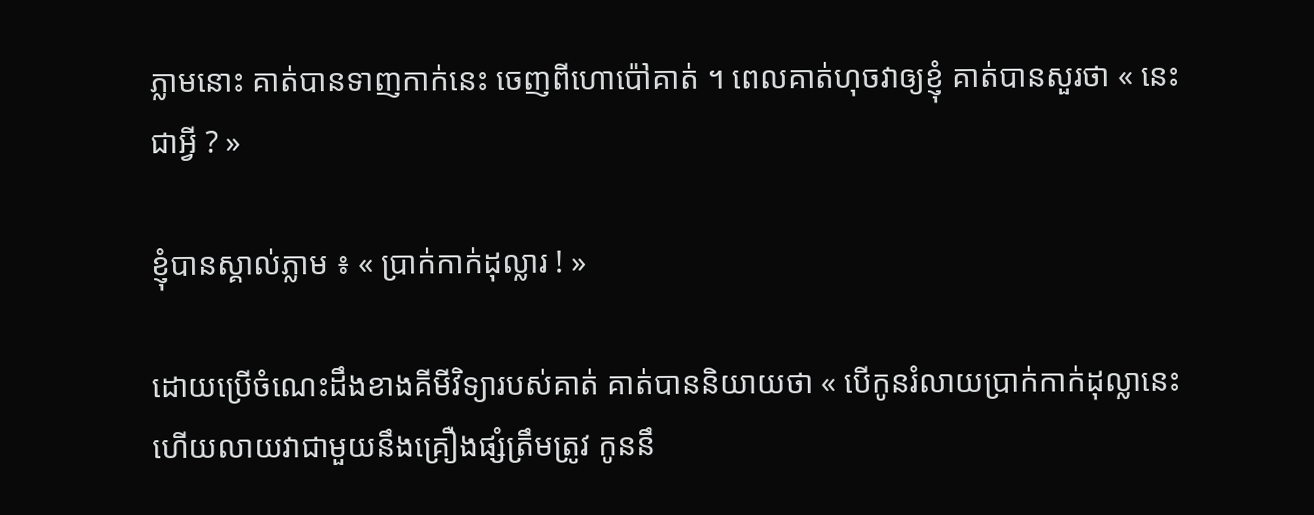ភ្លាមនោះ គាត់បានទាញកាក់នេះ ចេញពីហោប៉ៅគាត់ ។ ពេលគាត់ហុចវាឲ្យខ្ញុំ គាត់បានសួរថា « នេះជាអ្វី ? »

ខ្ញុំបានស្គាល់ភ្លាម ៖ « ប្រាក់កាក់ដុល្លារ ! »

ដោយប្រើចំណេះដឹងខាងគីមីវិទ្យារបស់គាត់ គាត់បាននិយាយថា « បើកូនរំលាយប្រាក់កាក់ដុល្លានេះ ហើយលាយវាជាមួយនឹងគ្រឿងផ្សំត្រឹមត្រូវ កូននឹ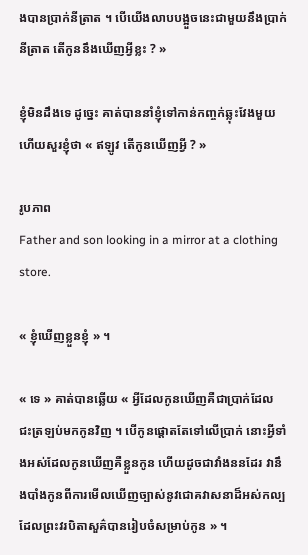ងបានប្រាក់នីត្រាត ។ បើយើងលាបបង្អួចនេះជាមួយនឹងប្រាក់នីត្រាត តើកូននឹងឃើញអ្វីខ្លះ ? »

ខ្ញុំមិនដឹងទេ ដូច្នេះ គាត់បាននាំខ្ញុំទៅកាន់កញ្ចក់ឆ្លុះវែងមួយ ហើយសួរខ្ញុំថា « ឥឡូវ តើកូនឃើញអ្វី ? »

រូបភាព
Father and son looking in a mirror at a clothing store.

« ខ្ញុំឃើញខ្លួនខ្ញុំ » ។

« ទេ » គាត់បានឆ្លើយ « អ្វីដែលកូនឃើញគឺជាប្រាក់ដែលជះត្រឡប់មកកូនវិញ ។ បើកូនផ្ដោតតែទៅលើប្រាក់ នោះអ្វីទាំងអស់ដែលកូនឃើញគឺខ្លួនកូន ហើយដូចជាវាំងននដែរ វានឹងបាំងកូនពីការមើលឃើញច្បាស់នូវជោគវាសនាដ៏អស់កល្ប ដែលព្រះវរបិតាសួគ៌បានរៀបចំសម្រាប់កូន » ។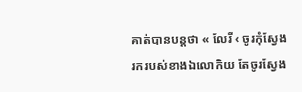គាត់បានបន្តថា « លែរី ‹ ចូរកុំស្វែងរករបស់ខាងឯលោកិយ តែចូរស្វែង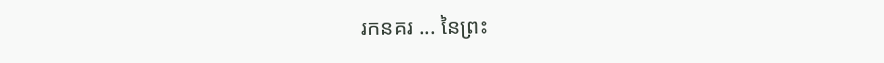រកនគរ ... នៃព្រះ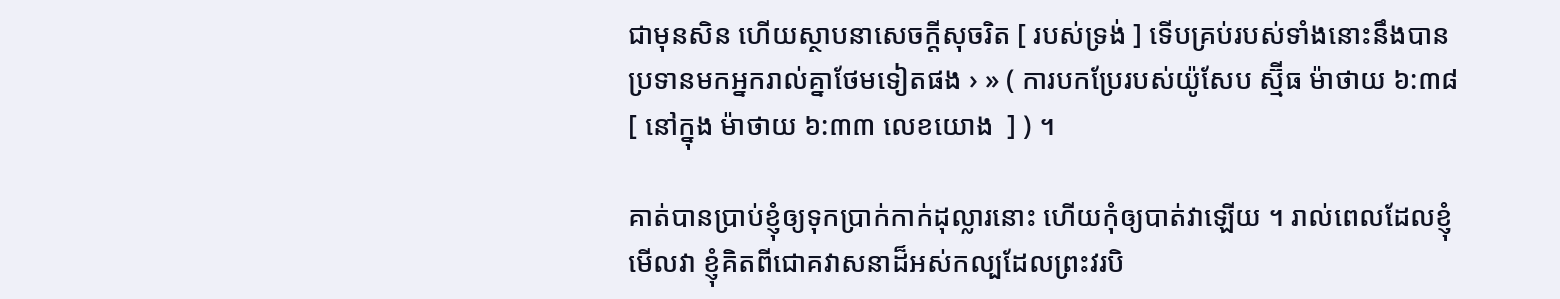ជាមុនសិន ហើយស្ថាបនាសេចក្ដីសុចរិត [ របស់ទ្រង់ ] ទើបគ្រប់របស់ទាំងនោះនឹងបានប្រទានមកអ្នករាល់គ្នាថែមទៀតផង › » ( ការបកប្រែរបស់យ៉ូសែប ស្ម៊ីធ ម៉ាថាយ ៦:៣៨ [ នៅក្នុង ម៉ាថាយ ៦:៣៣ លេខយោង  ] ) ។

គាត់បានប្រាប់ខ្ញុំឲ្យទុកប្រាក់កាក់ដុល្លារនោះ ហើយកុំឲ្យបាត់វាឡើយ ។ រាល់ពេលដែលខ្ញុំមើលវា ខ្ញុំគិតពីជោគវាសនាដ៏អស់កល្បដែលព្រះវរបិ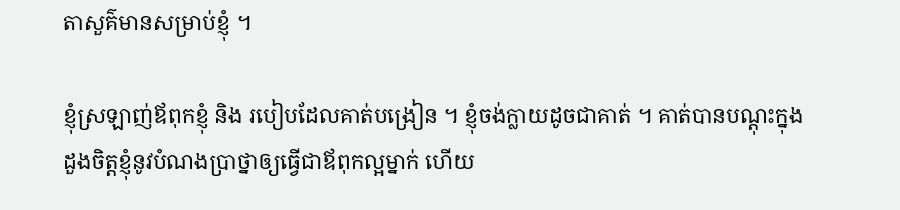តាសួគ៌មានសម្រាប់ខ្ញុំ ។

ខ្ញុំស្រឡាញ់ឪពុកខ្ញុំ និង របៀបដែលគាត់បង្រៀន ។ ខ្ញុំចង់ក្លាយដូចជាគាត់ ។ គាត់បានបណ្ដុះក្នុងដួងចិត្តខ្ញុំនូវបំណងប្រាថ្នាឲ្យធ្វើជាឪពុកល្អម្នាក់ ហើយ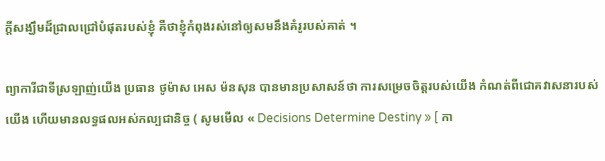ក្ដីសង្ឃឹមដ៏ជ្រាលជ្រៅបំផុតរបស់ខ្ញុំ គឺថាខ្ញុំកំពុងរស់នៅឲ្យសមនឹងគំរូរបស់គាត់ ។

ព្យាការីជាទីស្រឡាញ់យើង ប្រធាន ថូម៉ាស អេស ម៉នសុន បានមានប្រសាសន៍ថា ការសម្រេចចិត្តរបស់យើង កំណត់ពីជោគវាសនារបស់យើង ហើយមានលទ្ធផលអស់កល្បជានិច្ច ( សូមមើល « Decisions Determine Destiny » [ កា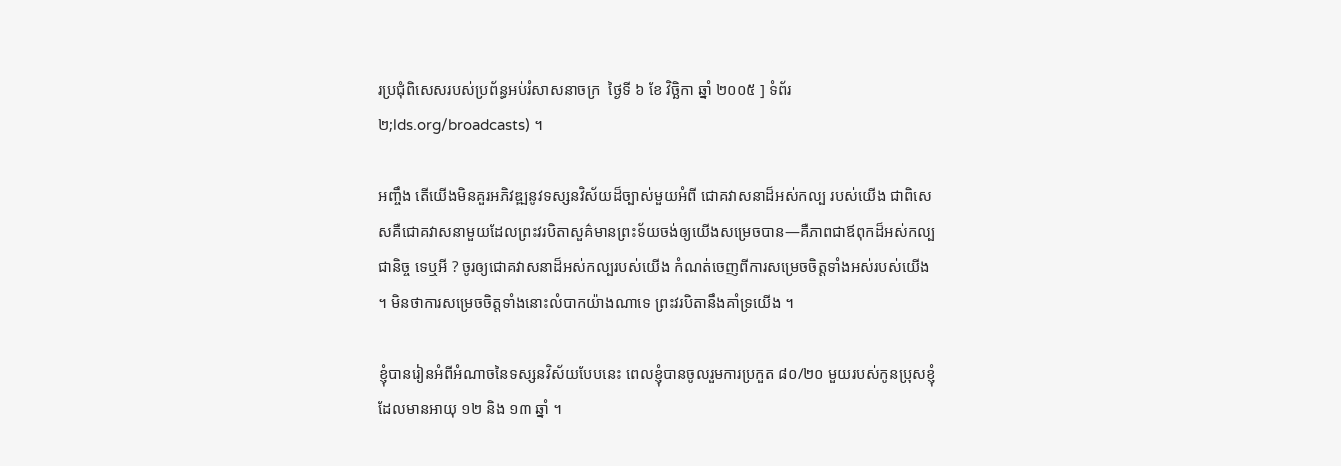រប្រជុំពិសេសរបស់ប្រព័ន្ធអប់រំសាសនាចក្រ  ថ្ងៃទី ៦ ខែ វិច្ឆិកា ឆ្នាំ ២០០៥ ] ទំព័រ ២;lds.org/broadcasts) ។

អញ្ចឹង តើយើងមិនគួរអភិវឌ្ឍនូវទស្សនវិស័យដ៏ច្បាស់មួយអំពី ជោគវាសនាដ៏អស់កល្ប របស់យើង ជាពិសេសគឺជោគវាសនាមួយដែលព្រះវរបិតាសួគ៌មានព្រះទ័យចង់ឲ្យយើងសម្រេចបាន—គឺភាពជាឪពុកដ៏អស់កល្បជានិច្ច ទេឬអី ? ចូរឲ្យជោគវាសនាដ៏អស់កល្បរបស់យើង កំណត់ចេញពីការសម្រេចចិត្តទាំងអស់របស់យើង ។ មិនថាការសម្រេចចិត្តទាំងនោះលំបាកយ៉ាងណាទេ ព្រះវរបិតានឹងគាំទ្រយើង ។

ខ្ញុំបានរៀនអំពីអំណាចនៃទស្សនវិស័យបែបនេះ ពេលខ្ញុំបានចូលរួមការប្រកួត ៨០/២០ មួយរបស់កូនប្រុសខ្ញុំដែលមានអាយុ ១២ និង ១៣ ឆ្នាំ ។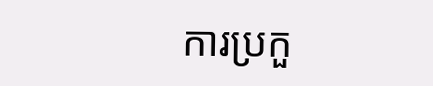ការប្រកួ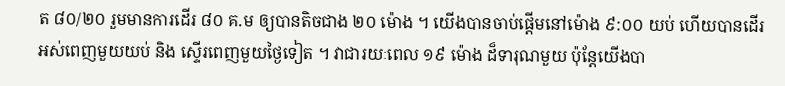ត ៨០/២០ រួមមានការដើរ ៨០ គ.ម ឲ្យបានតិចជាង ២០ ម៉ោង ។ យើងបានចាប់ផ្ដើមនៅម៉ោង ៩:០០ យប់ ហើយបានដើរអស់ពេញមួយយប់ និង ស្ទើរពេញមួយថ្ងៃទៀត ។ វាជារយៈពេល ១៩ ម៉ោង ដ៏ទារុណមួយ ប៉ុន្តែយើងបា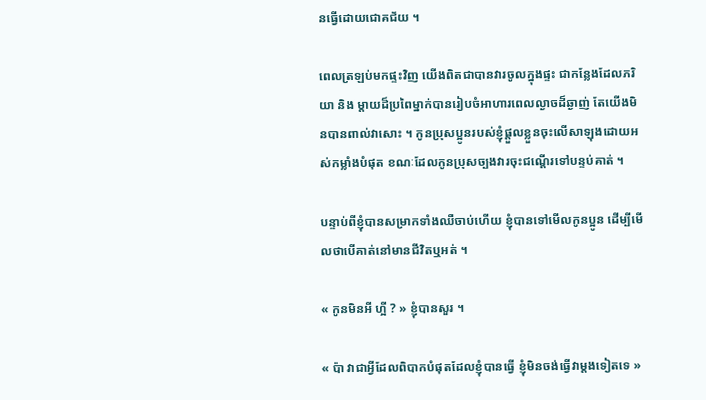នធ្វើដោយជោគជ័យ ។

ពេលត្រឡប់មកផ្ទះវិញ យើងពិតជាបានវារចូលក្នុងផ្ទះ ជាកន្លែងដែលភរិយា និង ម្ដាយដ៏ប្រពៃម្នាក់បានរៀបចំអាហារពេលល្ងាចដ៏ឆ្ងាញ់ តែយើងមិនបានពាល់វាសោះ ។ កូនប្រុសប្អូនរបស់ខ្ញុំផ្ដួលខ្លួនចុះលើសាឡុងដោយអស់កម្លាំងបំផុត ខណៈដែលកូនប្រុសច្បងវារចុះជណ្ដើរទៅបន្ទប់គាត់ ។

បន្ទាប់ពីខ្ញុំបានសម្រាកទាំងឈឺចាប់ហើយ ខ្ញុំបានទៅមើលកូនប្អូន ដើម្បីមើលថាបើគាត់នៅមានជីវិតឬអត់ ។

« កូនមិនអី ហ្អី ? » ខ្ញុំបានសួរ ។

« ប៉ា វាជាអ្វីដែលពិបាកបំផុតដែលខ្ញុំបានធ្វើ ខ្ញុំមិនចង់ធ្វើវាម្ដងទៀតទេ »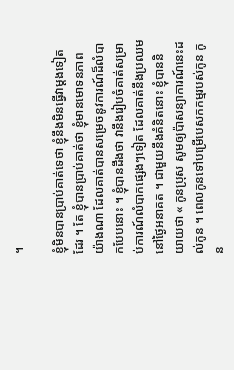។

ខ្ញុំមិនបានប្រាប់គាត់ទេថា ខ្ញុំនឹងមិនធ្វើវាម្ដងទៀតដែរ ។ តែ ខ្ញុំបានប្រាប់គាត់ថា ខ្ញុំមានមោទនភាពយ៉ាងណា ដែលគាត់បានសម្រេចនូវការណ៍ដ៏លំបាកបែបនោះ ។ ខ្ញុំបានដឹងថា វានឹងរៀបចំគាត់សម្រាប់ការណ៍លំបាកផ្សេងៗទៀត ដែលគាត់នឹងប្រឈមនៅថ្ងៃអនាគត ។ ជាមួយនឹងគំនិតនោះ ខ្ញុំបាននិយាយថា « កូនប្រុស សូមឲ្យប៉ាសន្យាការណ៍នេះដល់កូន ។ ពេលកូនទៅបម្រើបេសកកម្មរបស់កូន កូន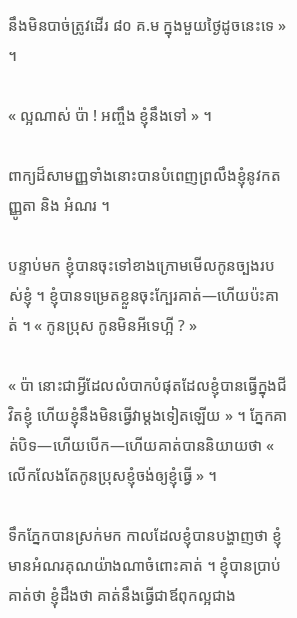នឹងមិនបាច់ត្រូវដើរ ៨០ គ.ម ក្នុងមួយថ្ងៃដូចនេះទេ » ។

« ល្អណាស់ ប៉ា ! អញ្ចឹង ខ្ញុំនឹងទៅ » ។

ពាក្យដ៏សាមញ្ញទាំងនោះបានបំពេញព្រលឹងខ្ញុំនូវកតញ្ញូតា និង អំណរ ។

បន្ទាប់មក ខ្ញុំបានចុះទៅខាងក្រោមមើលកូនច្បងរបស់ខ្ញុំ ។ ខ្ញុំបានទម្រេតខ្លួនចុះក្បែរគាត់—ហើយប៉ះគាត់ ។ « កូនប្រុស កូនមិនអីទេហ្អី ? »

« ប៉ា នោះជាអ្វីដែលលំបាកបំផុតដែលខ្ញុំបានធ្វើក្នុងជីវិតខ្ញុំ ហើយខ្ញុំនឹងមិនធ្វើវាម្ដងទៀតឡើយ » ។ ភ្នែកគាត់បិទ—ហើយបើក—ហើយគាត់បាននិយាយថា « លើកលែងតែកូនប្រុសខ្ញុំចង់ឲ្យខ្ញុំធ្វើ » ។

ទឹកភ្នែកបានស្រក់មក កាលដែលខ្ញុំបានបង្ហាញថា ខ្ញុំមានអំណរគុណយ៉ាងណាចំពោះគាត់ ។ ខ្ញុំបានប្រាប់គាត់ថា ខ្ញុំដឹងថា គាត់នឹងធ្វើជាឪពុកល្អជាង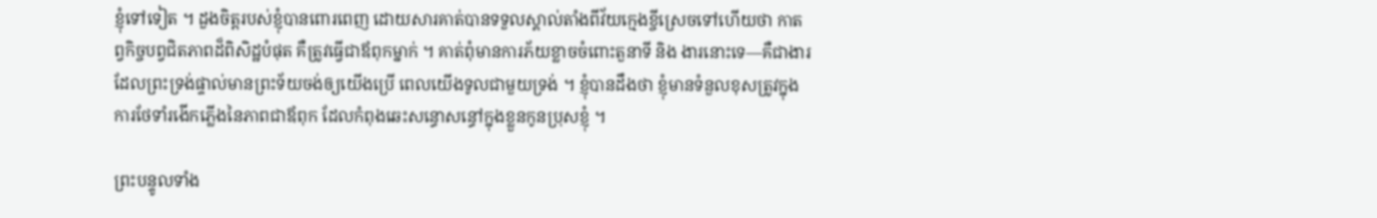ខ្ញុំទៅទៀត ។ ដួងចិត្តរបស់ខ្ញុំបានពោរពេញ ដោយសារគាត់បានទទួលស្គាល់តាំងពីវ័យក្មេងខ្ចីស្រេចទៅហើយថា កាតព្វកិច្ចបព្វជិតភាពដ៏ពិសិដ្ឋបំផុត គឺត្រូវធ្វើជាឪពុកម្នាក់ ។ គាត់ពុំមានការភ័យខ្លាចចំពោះតួនាទី និង ងារនោះទេ—គឺជាងារដែលព្រះទ្រង់ផ្ទាល់មានព្រះទ័យចង់ឲ្យយើងប្រើ ពេលយើងទូលជាមួយទ្រង់ ។ ខ្ញុំបានដឹងថា ខ្ញុំមានទំនួលខុសត្រូវក្នុងការថែទាំរងើកភ្លើងនៃភាពជាឪពុក ដែលកំពុងឆេះសន្ធោសន្ធៅក្នុងខ្លួនកូនប្រុសខ្ញុំ ។

ព្រះបន្ទូលទាំង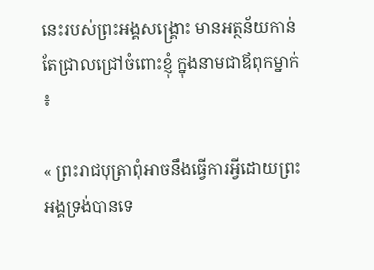នេះរបស់ព្រះអង្គសង្គ្រោះ មានអត្ថន័យកាន់តែជ្រាលជ្រៅចំពោះខ្ញុំ ក្នុងនាមជាឪពុកម្នាក់ ៖

« ព្រះរាជបុត្រាពុំអាចនឹងធ្វើការអ្វីដោយព្រះអង្គទ្រង់បានទេ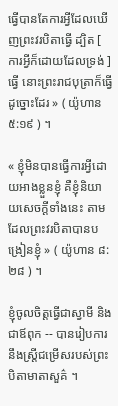ធ្វើបានតែការអ្វីដែលឃើញព្រះវរបិតាធ្វើ ដ្បិត [ ការអ្វីក៏ដោយដែលទ្រង់ ] ធ្វើ នោះព្រះរាជបុត្រាក៏ធ្វើដូច្នោះដែរ » ( យ៉ូហាន ៥:១៩ ) ។

« ខ្ញុំមិនបានធ្វើការអ្វីដោយអាងខ្លួនខ្ញុំ គឺខ្ញុំនិយាយសេចក្ដីទាំងនេះ តាមដែលព្រះវរបិតាបានបង្រៀនខ្ញុំ » ( យ៉ូហាន ៨:២៨ ) ។

ខ្ញុំចូលចិត្តធ្វើជាស្វាមី និងជាឪពុក -- បានរៀបការនឹងស្ត្រីជម្រើសរបស់ព្រះបិតាមាតាសួគ៌ ។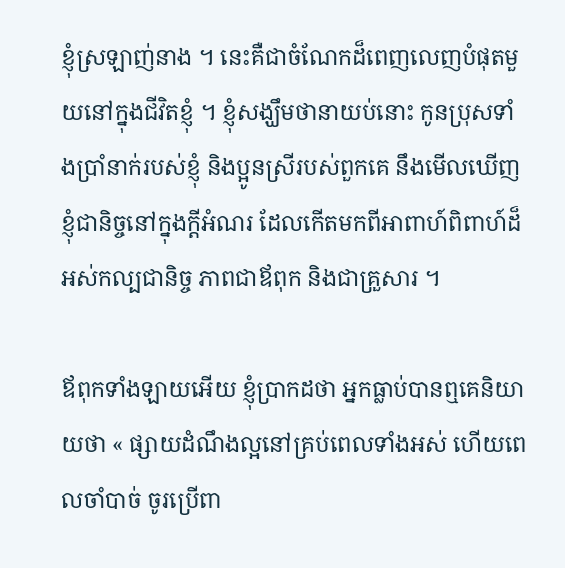ខ្ញុំស្រឡាញ់នាង ។ នេះគឺជាចំណែកដ៏ពេញលេញបំផុតមួយនៅក្នុងជីវិតខ្ញុំ ។ ខ្ញុំសង្ឃឹមថានាយប់នោះ កូនប្រុសទាំងប្រាំនាក់របស់ខ្ញុំ និងប្អូនស្រីរបស់ពួកគេ នឹងមើលឃើញខ្ញុំជានិច្ចនៅក្នុងក្ដីអំណរ ដែលកើតមកពីអាពាហ៍ពិពាហ៍ដ៏អស់កល្បជានិច្ច ភាពជាឪពុក និងជាគ្រួសារ ។

ឪពុកទាំងឡាយអើយ ខ្ញុំប្រាកដថា អ្នកធ្លាប់បានឮគេនិយាយថា « ផ្សាយដំណឹងល្អនៅគ្រប់ពេលទាំងអស់ ហើយពេលចាំបាច់ ចូរប្រើពា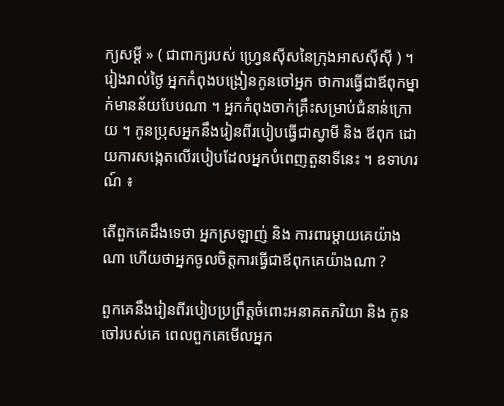ក្យសម្ដី » ( ជាពាក្យរបស់ ហ្វ្រេនស៊ីសនៃក្រុងអាសស៊ីស៊ី ) ។ រៀងរាល់ថ្ងៃ អ្នកកំពុងបង្រៀនកូនចៅអ្នក ថាការធ្វើជាឪពុកម្នាក់មានន័យបែបណា ។ អ្នកកំពុងចាក់គ្រឹះសម្រាប់ជំនាន់ក្រោយ ។ កូនប្រុសអ្នកនឹងរៀនពីរបៀបធ្វើជាស្វាមី និង ឪពុក ដោយការសង្កេតលើរបៀបដែលអ្នកបំពេញតួនាទីនេះ ។ ឧទាហរណ៍ ៖

តើពួកគេដឹងទេថា អ្នកស្រឡាញ់ និង ការពារម្ដាយគេយ៉ាងណា ហើយថាអ្នកចូលចិត្តការធ្វើជាឪពុកគេយ៉ាងណា ?

ពួកគេនឹងរៀនពីរបៀបប្រព្រឹត្តចំពោះអនាគតភរិយា និង កូនចៅរបស់គេ ពេលពួកគេមើលអ្នក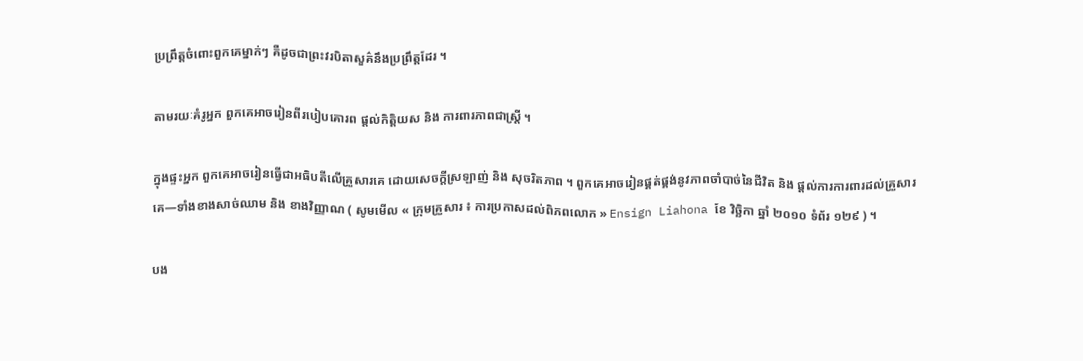ប្រព្រឹត្តចំពោះពួកគេម្នាក់ៗ គឺដូចជាព្រះវរបិតាសួគ៌នឹងប្រព្រឹត្តដែរ ។

តាមរយៈគំរូអ្នក ពួកគេអាចរៀនពីរបៀបគោរព ផ្ដល់កិត្តិយស និង ការពារភាពជាស្ត្រី ។

ក្នុងផ្ទះអ្នក ពួកគេអាចរៀនធ្វើជាអធិបតីលើគ្រួសារគេ ដោយសេចក្ដីស្រឡាញ់ និង សុចរិតភាព ។ ពួកគេអាចរៀនផ្គត់ផ្គង់នូវភាពចាំបាច់នៃជីវិត និង ផ្ដល់ការការពារដល់គ្រួសារគេ—ទាំងខាងសាច់ឈាម និង ខាងវិញ្ញាណ ( សូមមើល « ក្រុមគ្រួសារ ៖ ការប្រកាសដល់ពិភពលោក » Ensign Liahona ខែ វិច្ឆិកា ឆ្នាំ ២០១០ ទំព័រ ១២៩ ) ។

បង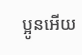ប្អូនអើយ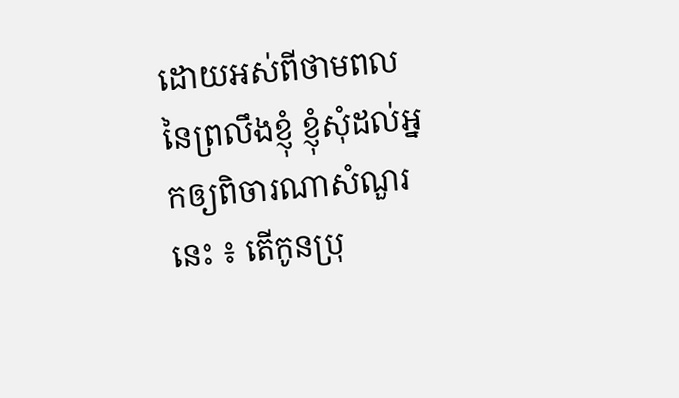ដោយអស់ពីថាមពលនៃព្រលឹងខ្ញុំ ខ្ញុំសុំដល់អ្នកឲ្យពិចារណាសំណួរនេះ ៖ តើកូនប្រុ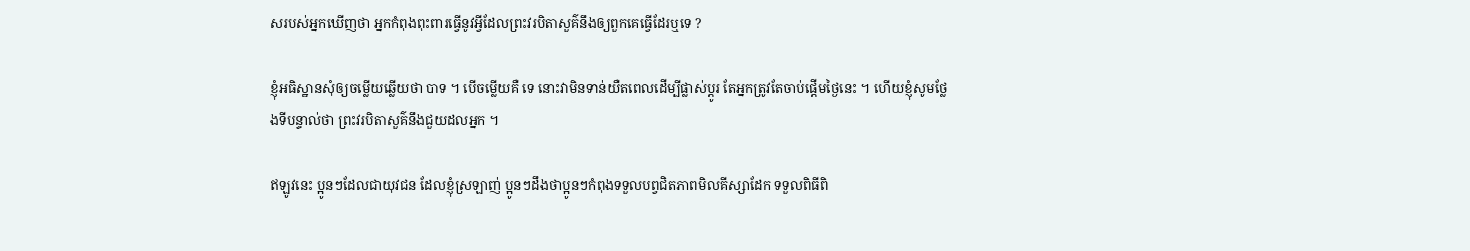សរបស់អ្នកឃើញថា អ្នកកំពុងពុះពារធ្វើនូវអ្វីដែលព្រះវរបិតាសួគ៌នឹងឲ្យពួកគេធ្វើដែរឬទេ ?

ខ្ញុំអធិស្ឋានសុំឲ្យចម្លើយឆ្លើយថា បាទ ។ បើចម្លើយគឺ ទេ នោះវាមិនទាន់យឺតពេលដើម្បីផ្លាស់ប្ដូរ តែអ្នកត្រូវតែចាប់ផ្ដើមថ្ងៃនេះ ។ ហើយខ្ញុំសូមថ្លែងទីបន្ទាល់ថា ព្រះវរបិតាសួគ៌នឹងជួយដលអ្នក ។

ឥឡូវនេះ ប្អូនៗដែលជាយុវជន ដែលខ្ញុំស្រឡាញ់ ប្អូនៗដឹងថាប្អូនៗកំពុងទទួលបព្វជិតភាពមិលគីស្សាដែក ទទួលពិធីពិ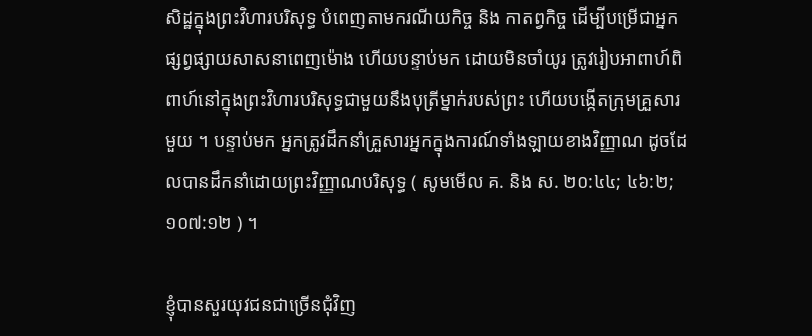សិដ្ឋក្នុងព្រះវិហារបរិសុទ្ធ បំពេញតាមករណីយកិច្ច និង កាតព្វកិច្ច ដើម្បីបម្រើជាអ្នកផ្សព្វផ្សាយសាសនាពេញម៉ោង ហើយបន្ទាប់មក ដោយមិនចាំយូរ ត្រូវរៀបអាពាហ៍ពិពាហ៍នៅក្នុងព្រះវិហារបរិសុទ្ធជាមួយនឹងបុត្រីម្នាក់របស់ព្រះ ហើយបង្កើតក្រុមគ្រួសារមួយ ។ បន្ទាប់មក អ្នកត្រូវដឹកនាំគ្រួសារអ្នកក្នុងការណ៍ទាំងឡាយខាងវិញ្ញាណ ដូចដែលបានដឹកនាំដោយព្រះវិញ្ញាណបរិសុទ្ធ ( សូមមើល គ. និង ស. ២០:៤៤; ៤៦:២; ១០៧:១២ ) ។

ខ្ញុំបានសួរយុវជនជាច្រើនជុំវិញ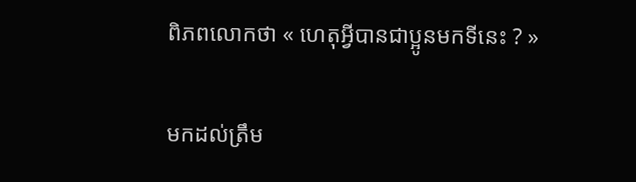ពិភពលោកថា « ហេតុអ្វីបានជាប្អូនមកទីនេះ ? »

មកដល់ត្រឹម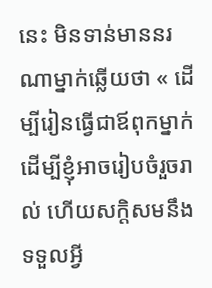នេះ មិនទាន់មាននរណាម្នាក់ឆ្លើយថា « ដើម្បីរៀនធ្វើជាឪពុកម្នាក់ ដើម្បីខ្ញុំអាចរៀបចំរួចរាល់ ហើយសក្ដិសមនឹងទទួលអ្វី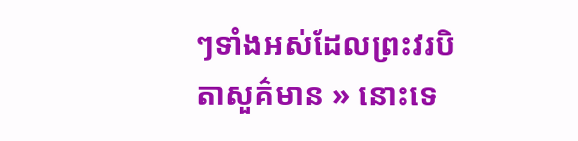ៗទាំងអស់ដែលព្រះវរបិតាសួគ៌មាន » នោះទេ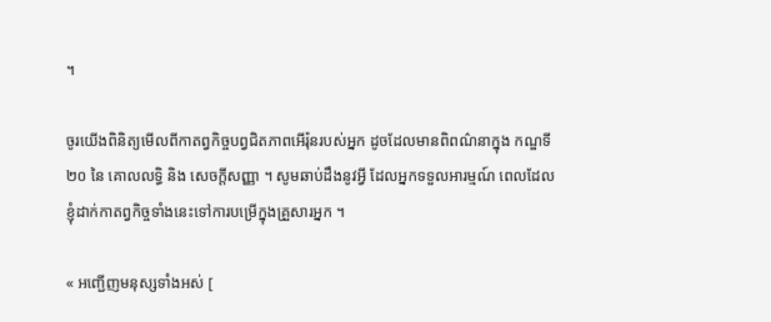។

ចូរយើងពិនិត្យមើលពីកាតព្វកិច្ចបព្វជិតភាពអើរ៉ុនរបស់អ្នក ដូចដែលមានពិពណ៌នាក្នុង កណ្ឌទី ២០ នៃ គោលលទ្ធិ និង សេចក្ដីសញ្ញា ។ សូមឆាប់ដឹងនូវអ្វី ដែលអ្នកទទួលអារម្មណ៍ ពេលដែលខ្ញុំដាក់កាតព្វកិច្ចទាំងនេះទៅការបម្រើក្នុងគ្រួសារអ្នក ។

« អញ្ជើញមនុស្សទាំងអស់ [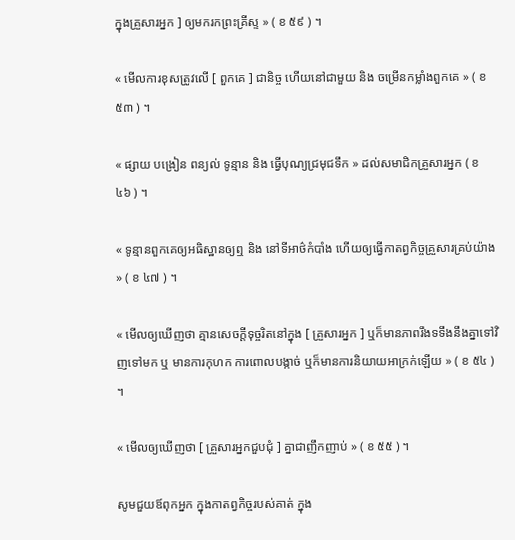ក្នុងគ្រួសារអ្នក ] ឲ្យមករកព្រះគ្រីស្ទ » ( ខ ៥៩ ) ។

« មើលការខុសត្រូវលើ [ ពួកគេ ] ជានិច្ច ហើយនៅជាមួយ និង ចម្រើនកម្លាំងពួកគេ » ( ខ ៥៣ ) ។

« ផ្សាយ បង្រៀន ពន្យល់ ទូន្មាន និង ធ្វើបុណ្យជ្រមុជទឹក » ដល់សមាជិកគ្រួសារអ្នក ( ខ ៤៦ ) ។

« ទូន្មានពួកគេឲ្យអធិស្ឋានឲ្យឮ និង នៅទីអាថ៌កំបាំង ហើយឲ្យធ្វើកាតព្វកិច្ចគ្រួសារគ្រប់យ៉ាង » ( ខ ៤៧ ) ។

« មើលឲ្យឃើញថា គ្មានសេចក្ដីទុច្ចរិតនៅក្នុង [ គ្រួសារអ្នក ] ឬក៏មានភាពរឹងទទឹងនឹងគ្នាទៅវិញទៅមក ឬ មានការកុហក ការពោលបង្កាច់ ឬក៏មានការនិយាយអាក្រក់ឡើយ » ( ខ ៥៤ ) ។

« មើលឲ្យឃើញថា [ គ្រួសារអ្នកជួបជុំ ] គ្នាជាញឹកញាប់ » ( ខ ៥៥ ) ។

សូមជួយឪពុកអ្នក ក្នុងកាតព្វកិច្ចរបស់គាត់ ក្នុង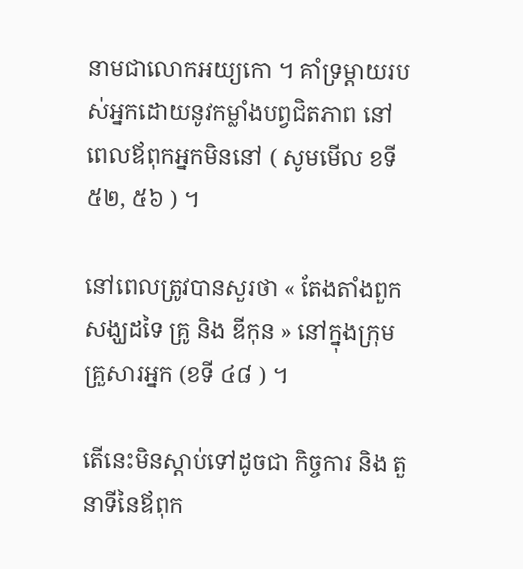នាមជាលោកអយ្យកោ ។ គាំទ្រម្ដាយរបស់អ្នកដោយនូវកម្លាំងបព្វជិតភាព នៅពេលឪពុកអ្នកមិននៅ ( សូមមើល ខទី ៥២, ៥៦ ) ។

នៅពេលត្រូវបានសួរថា « តែងតាំងពួកសង្ឃដទៃ គ្រូ និង ឌីកុន » នៅក្នុងក្រុមគ្រួសារអ្នក (ខទី ៤៨ ) ។

តើនេះមិនស្ដាប់ទៅដូចជា កិច្ចការ និង តួនាទីនៃឪពុក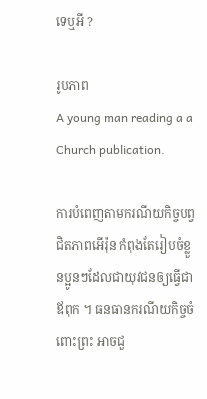ទេឬអី ?

រូបភាព
A young man reading a a Church publication.

ការបំពេញតាមករណីយកិច្ចបព្វជិតភាពអើរ៉ុន កំពុងតែរៀបចំខ្លួនប្អូនៗដែលជាយុវជនឲ្យធ្វើជា ឪពុក ។ ធនធានករណីយកិច្ចចំពោះព្រះ អាចជួ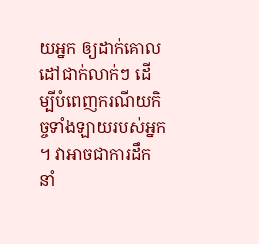យអ្នក ឲ្យដាក់គោលដៅជាក់លាក់ៗ ដើម្បីបំពេញករណីយកិច្ចទាំងឡាយរបស់អ្នក ។ វាអាចជាការដឹកនាំ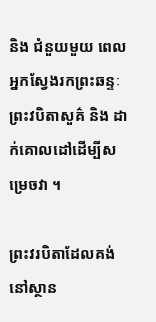និង ជំនួយមួយ ពេលអ្នកស្វែងរកព្រះឆន្ទៈព្រះវបិតាសួគ៌ និង ដាក់គោលដៅដើម្បីសម្រេចវា ។

ព្រះវរបិតាដែលគង់នៅស្ថាន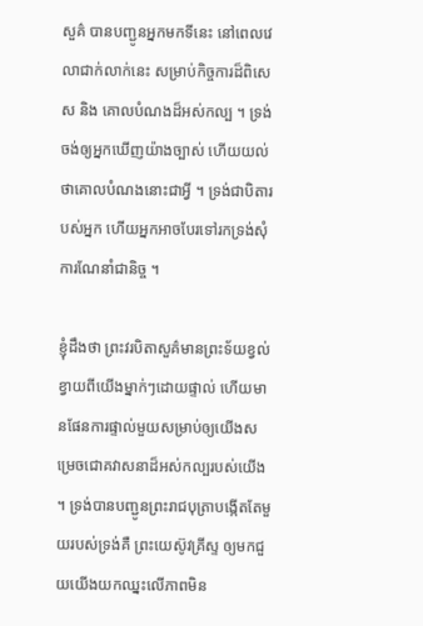សួគ៌ បានបញ្ជូនអ្នកមកទីនេះ នៅពេលវេលាជាក់លាក់នេះ សម្រាប់កិច្ចការដ៏ពិសេស និង គោលបំណងដ៏អស់កល្ប ។ ទ្រង់ចង់ឲ្យអ្នកឃើញយ៉ាងច្បាស់ ហើយយល់ថាគោលបំណងនោះជាអ្វី ។ ទ្រង់ជាបិតារបស់អ្នក ហើយអ្នកអាចបែរទៅរកទ្រង់សុំការណែនាំជានិច្ច ។

ខ្ញុំដឹងថា ព្រះវរបិតាសួគ៌មានព្រះទ័យខ្វល់ខ្វាយពីយើងម្នាក់ៗដោយផ្ទាល់ ហើយមានផែនការផ្ទាល់មួយសម្រាប់ឲ្យយើងសម្រេចជោគវាសនាដ៏អស់កល្បរបស់យើង ។ ទ្រង់បានបញ្ជូនព្រះរាជបុត្រាបង្កើតតែមួយរបស់ទ្រង់គឺ ព្រះយេស៊ូវគ្រីស្ទ ឲ្យមកជួយយើងយកឈ្នះលើភាពមិន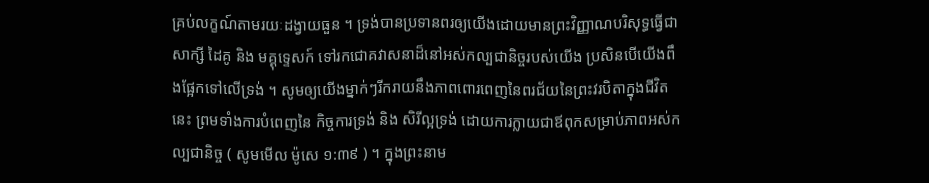គ្រប់លក្ខណ៍តាមរយៈដង្វាយធួន ។ ទ្រង់បានប្រទានពរឲ្យយើងដោយមានព្រះវិញ្ញាណបរិសុទ្ធធ្វើជាសាក្សី ដៃគូ និង មគ្គុទ្ទេសក៍ ទៅរកជោគវាសនាដ៏នៅអស់កល្បជានិច្ចរបស់យើង ប្រសិនបើយើងពឹងផ្អែកទៅលើទ្រង់ ។ សូមឲ្យយើងម្នាក់ៗរីករាយនឹងភាពពោរពេញនៃពរជ័យនៃព្រះវរបិតាក្នុងជីវិតនេះ ព្រមទាំងការបំពេញនៃ កិច្ចការទ្រង់ និង សិរីល្អទ្រង់ ដោយការក្លាយជាឪពុកសម្រាប់ភាពអស់កល្បជានិច្ច ( សូមមើល ម៉ូសេ ១:៣៩ ) ។ ក្នុងព្រះនាម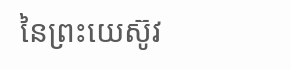នៃព្រះយេស៊ូវ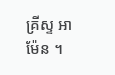គ្រីស្ទ អាម៉ែន ។